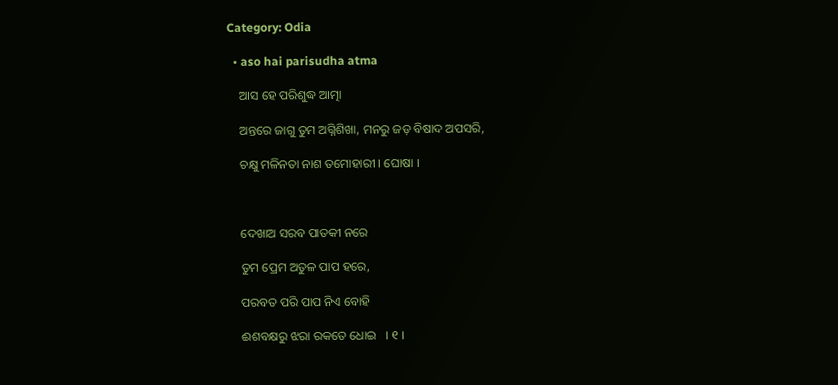Category: Odia

  • aso hai parisudha atma

    ଆସ ହେ ପରିଶୁଦ୍ଧ ଆତ୍ମା

    ଅନ୍ତରେ ଜାଗୁ ତୁମ ଅଗ୍ନିଶିଖା, ମନରୁ ଜଡ଼ ବିଷାଦ ଅପସରି,

    ଚକ୍ଷୁ ମଳିନତା ନାଶ ତମୋହାରୀ । ଘୋଷା ।



    ଦେଖାଅ ସରବ ପାତକୀ ନରେ

    ତୁମ ପ୍ରେମ ଅତୁଳ ପାପ ହରେ,

    ପରବତ ପରି ପାପ ନିଏ ବୋହି

    ଈଶବକ୍ଷରୁ ଝରା ରକତେ ଧୋଇ   । ୧ ।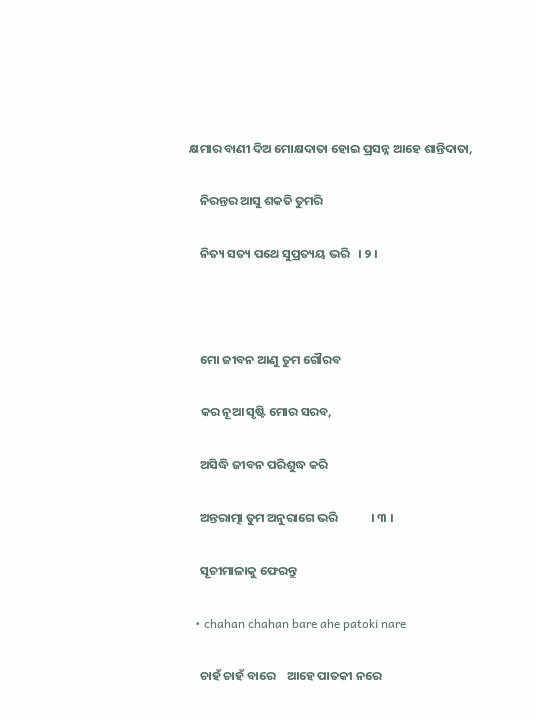କ୍ଷମାର ବାଣୀ ଦିଅ ମୋକ୍ଷଦାତା ହୋଇ ପ୍ରସନ୍ନ ଆହେ ଶାନ୍ତିଦାତା,

    ନିରନ୍ତର ଆସୁ ଶକତି ତୁମରି

    ନିତ୍ୟ ସତ୍ୟ ପଥେ ସୁପ୍ରତ୍ୟୟ ଭରି   । ୨ ।



    ମୋ ଜୀବନ ଆଣୁ ତୁମ ଗୌରବ

    କର ନୂଆ ସୃଷ୍ଟି ମୋର ସରବ,

    ଅସିଦ୍ଧି ଜୀବନ ପରିଶୁଦ୍ଧ କରି

    ଅନ୍ତରାତ୍ମା ତୁମ ଅନୁରାଗେ ଭରି            । ୩ ।

    ସୂଚୀମାଳାକୁ ଫେରନ୍ତୁ

  • chahan chahan bare ahe patoki nare

    ଚାହଁ ଚାହଁ ବାରେ    ଆହେ ପାତକୀ ନରେ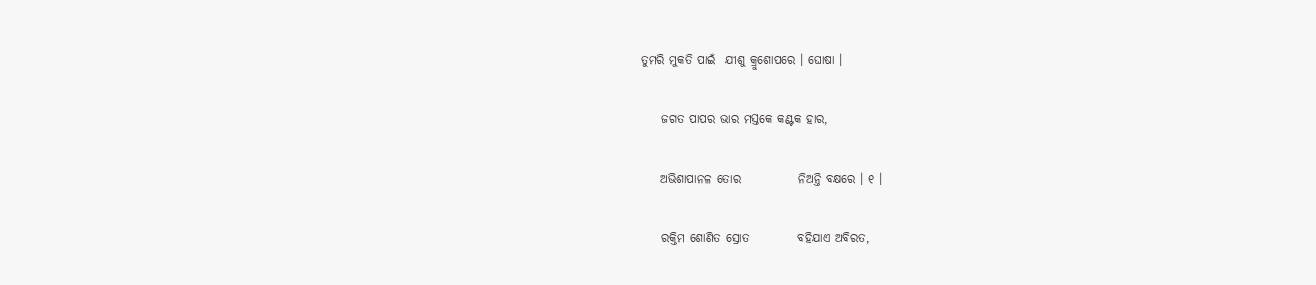ତୁମରି ମୁକତି ପାଇଁ  ଯୀଶୁ କ୍ରୁଶୋପରେ । ଘୋଷା ।

    ଜଗତ ପାପର ଭାର ମସ୍ତକେ କଣ୍ଟକ ହାର,

    ଅଭିଶାପାନଳ ତୋର            ନିଅନ୍ତି ବକ୍ଷରେ । ୧ ।

    ରକ୍ତିମ ଶୋଣିତ ସ୍ରୋତ          ବହିଯାଏ ଅବିରତ,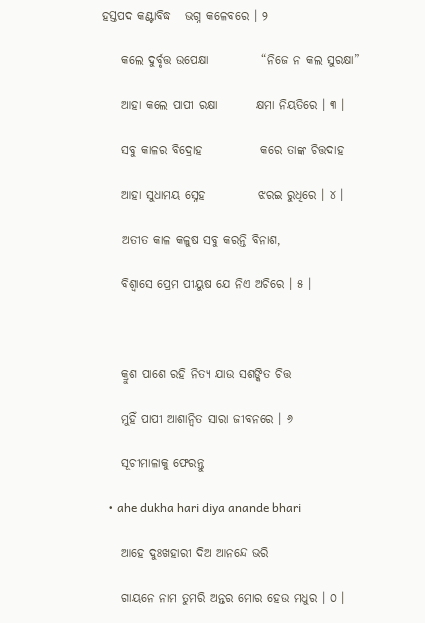ହସ୍ତପଦ କଣ୍ଟାବିଦ୍ଧ   ଭଗ୍ନ କଳେବରେ । ୨

    କଲେ ଦୁର୍ବୃତ୍ତ ଉପେକ୍ଷା           “ନିଜେ ନ କଲ ସୁରକ୍ଷା”

    ଆହା କଲେ ପାପୀ ରକ୍ଷା        କ୍ଷମା ନିୟତିରେ । ୩ ।

    ସବୁ କାଳର ବିଦ୍ରୋହ            କରେ ତାଙ୍କ ଚିତ୍ତଦାହ

    ଆହା ସୁଧାମୟ ସ୍ନେହ           ଝରଇ ରୁଧିରେ । ୪ ।

    ଅତୀତ କାଳ କଳୁଷ ସବୁ କରନ୍ତି ବିନାଶ,

    ବିଶ୍ୱାସେ ପ୍ରେମ ପୀୟୁଷ ଯେ ନିଏ ଅଚିରେ । ୫ ।



    କ୍ରୁଶ ପାଶେ ରହି ନିତ୍ୟ ଯାଉ ସଶଙ୍କିତ ଚିତ୍ତ

    ମୁହିଁ ପାପୀ ଆଶାନ୍ୱିତ ସାରା ଜୀବନରେ । ୬

    ସୂଚୀମାଳାକୁ ଫେରନ୍ତୁ

  • ahe dukha hari diya anande bhari

    ଆହେ ଦୁଃଖହାରୀ ଦିଅ ଆନନ୍ଦେ ଭରି

    ଗାୟନେ ନାମ ତୁମରି ଅନ୍ତର ମୋର ହେଉ ମଧୁର । ୦ ।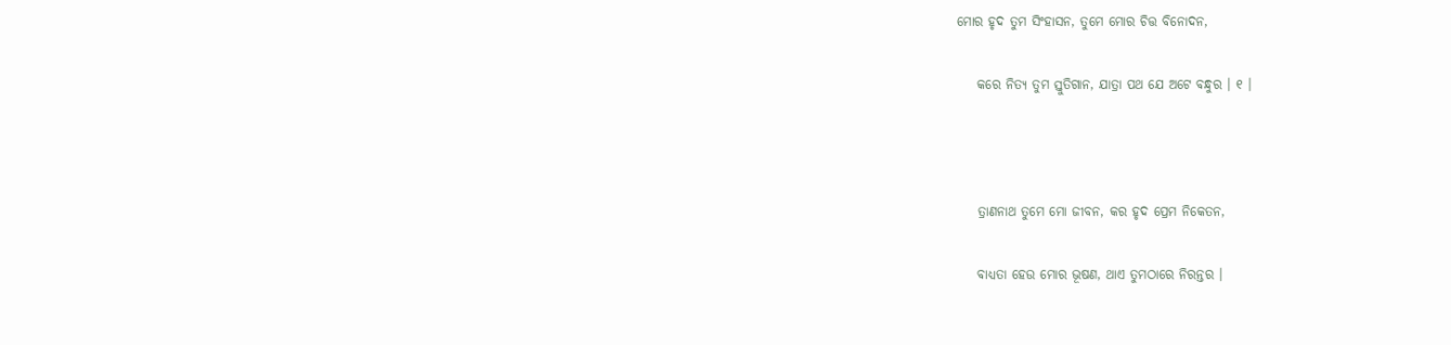ମୋର ହୃଦ ତୁମ ସିଂହାସନ, ତୁମେ ମୋର ଚିତ୍ତ ବିନୋଦନ,

    କରେ ନିତ୍ୟ ତୁମ ସ୍ତୁତିଗାନ, ଯାତ୍ରା ପଥ ଯେ ଅଟେ ବନ୍ଧୁର । ୧ ।



    ତ୍ରାଣନାଥ ତୁମେ ମୋ ଜୀବନ, କର ହୃଦ ପ୍ରେମ ନିକେତନ,

    ବାଧ୍ୟତା ହେଉ ମୋର ଭୂଷଣ, ଥାଏ ତୁମଠାରେ ନିରନ୍ତର ।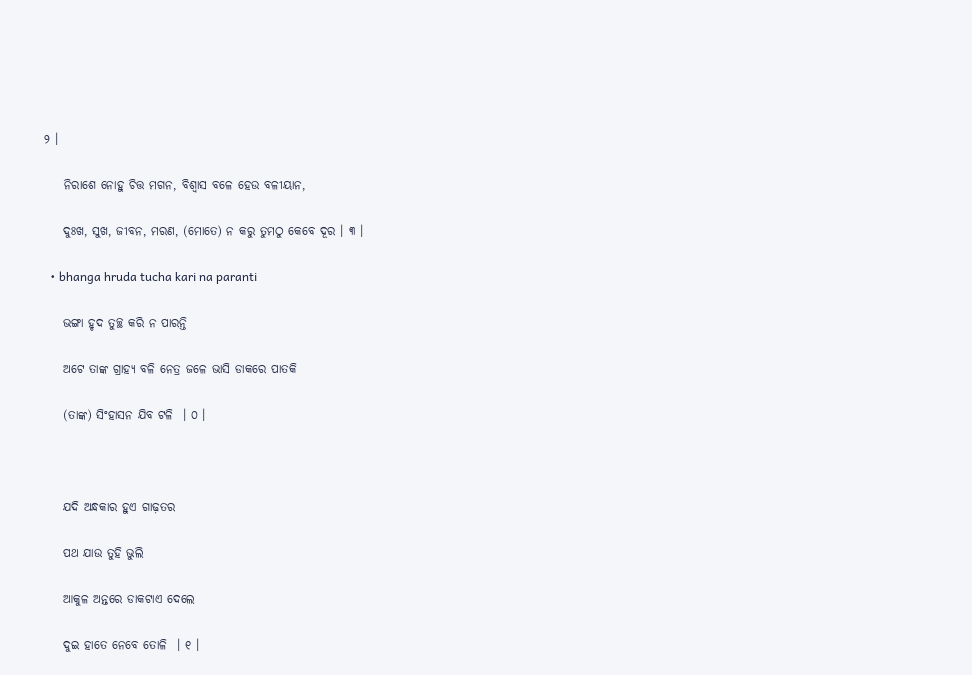୨ ।

    ନିରାଶେ ନୋହୁ ଚିତ୍ତ ମଗନ, ବିଶ୍ୱାସ ବଳେ ହେଉ ବଳୀୟାନ,

    ଦୁଃଖ, ସୁଖ, ଜୀବନ, ମରଣ, (ମୋତେ) ନ କରୁ ତୁମଠୁ କେବେ ଦୂର । ୩ ।

  • bhanga hruda tucha kari na paranti

    ଭଙ୍ଗା ହୃଦ ତୁଚ୍ଛ କରି ନ ପାରନ୍ତି

    ଅଟେ ତାଙ୍କ ଗ୍ରାହ୍ୟ ବଳି ନେତ୍ର ଜଳେ ଭାସି ଡାକରେ ପାତକି

    (ତାଙ୍କ) ସିଂହାସନ ଯିବ ଟଳି  । ୦ ।



    ଯଦି ଅନ୍ଧକାର ହୁଏ ଗାଢ଼ତର

    ପଥ ଯାଉ ତୁହି ଭୁଲି

    ଆକୁଳ ଅନ୍ତରେ ଡାକଟାଏ ଦେଲେ

    ଦୁଇ ହାତେ ନେବେ ତୋଳି  । ୧ ।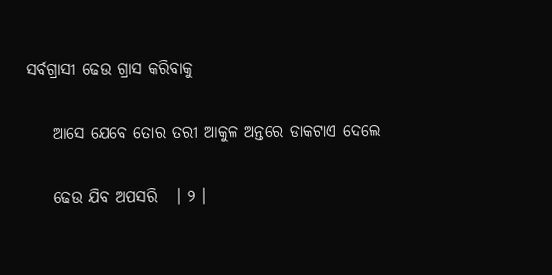ସର୍ବଗ୍ରାସୀ ଢେଉ ଗ୍ରାସ କରିବାକୁ

    ଆସେ ଯେବେ ତୋର ତରୀ ଆକୁଳ ଅନ୍ତରେ ଡାକଟାଏ ଦେଲେ

    ଢେଉ ଯିବ ଅପସରି   । ୨ ।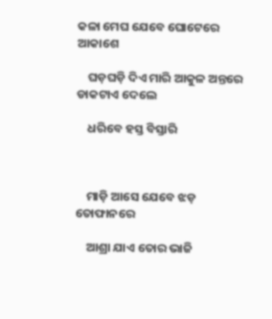କଳା ମେଘ ଯେବେ ଘୋଟେରେ ଆକାଶେ

    ଘଡ଼ଘଡ଼ି ଦିଏ ମାରି ଆକୁଳ ଅନ୍ତରେ ଡାକଟାଏ ଦେଲେ

    ଧରିବେ ହସ୍ତ ବିସ୍ତାରି



    ମାଡ଼ି ଆସେ ଯେବେ ଝଡ଼ ତୋଫାନରେ

    ଆଶ୍ରା ଯାଏ ତୋର ଭାଜି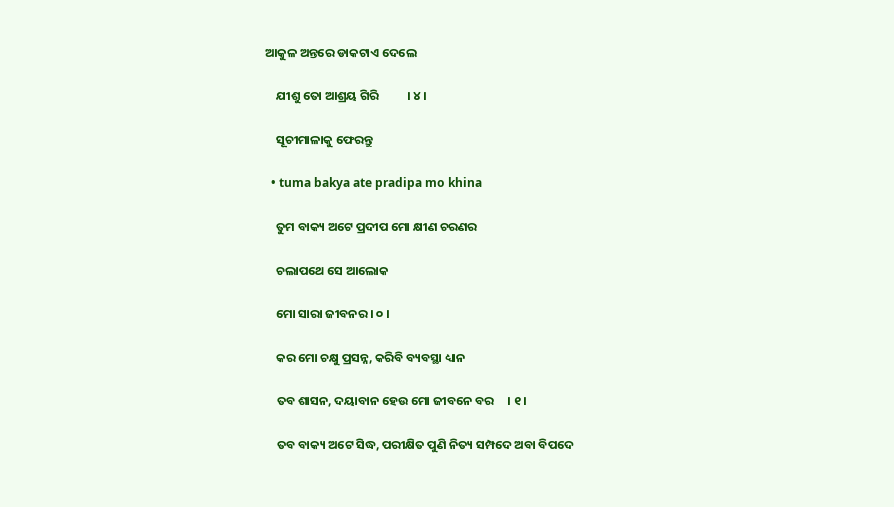ଆକୁଳ ଅନ୍ତରେ ଡାକଟାଏ ଦେଲେ

    ଯୀଶୁ ତୋ ଆଶ୍ରୟ ଗିରି          । ୪ ।

    ସୂଚୀମାଳାକୁ ଫେରନ୍ତୁ

  • tuma bakya ate pradipa mo khina

    ତୁମ ବାକ୍ୟ ଅଟେ ପ୍ରଦୀପ ମୋ କ୍ଷୀଣ ଚରଣର

    ଚଲାପଥେ ସେ ଆଲୋକ

    ମୋ ସାରା ଜୀବନର । ୦ ।

    କର ମୋ ଚକ୍ଷୁ ପ୍ରସନ୍ନ, କରିବି ବ୍ୟବସ୍ଥା ଧ୍ୟାନ

    ତବ ଶାସନ, ଦୟାବାନ ହେଉ ମୋ ଜୀବନେ ବର     । ୧ ।

    ତବ ବାକ୍ୟ ଅଟେ ସିଦ୍ଧ, ପରୀକ୍ଷିତ ପୁଣି ନିତ୍ୟ ସମ୍ପଦେ ଅବା ବିପଦେ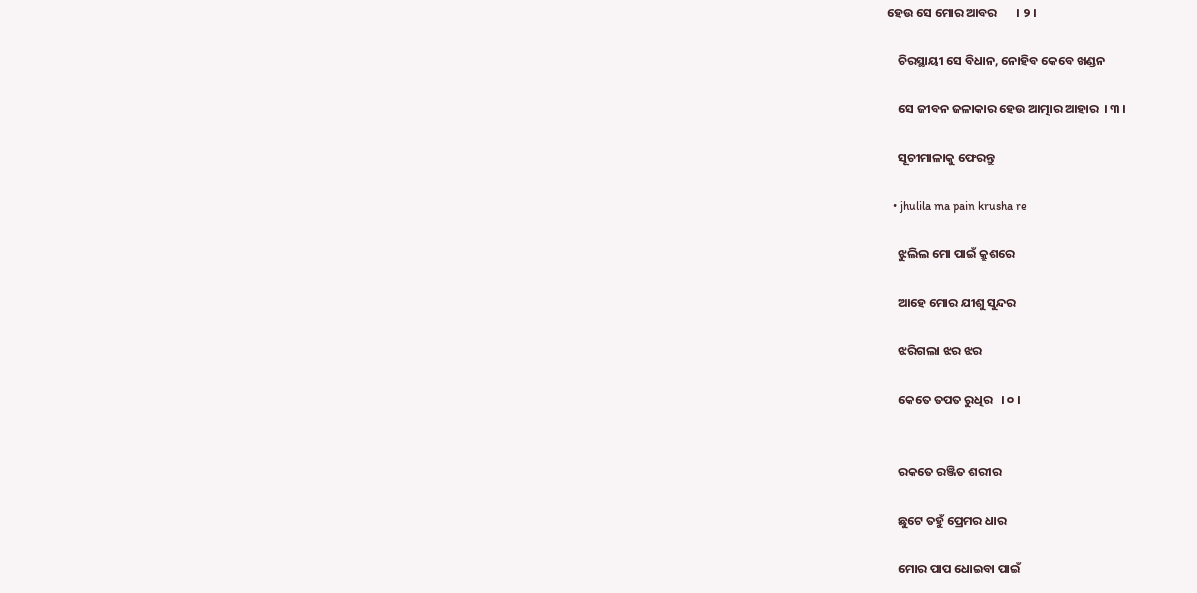ହେଉ ସେ ମୋର ଆବର       । ୨ ।

    ଚିରସ୍ଥାୟୀ ସେ ବିଧାନ, ନୋହିବ କେବେ ଖଣ୍ଡନ

    ସେ ଜୀବନ ଜଳାକାର ହେଉ ଆତ୍ମାର ଆହାର  । ୩ ।

    ସୂଚୀମାଳାକୁ ଫେରନ୍ତୁ

  • jhulila ma pain krusha re

    ଝୁଲିଲ ମୋ ପାଇଁ କ୍ରୁଶରେ

    ଆହେ ମୋର ଯୀଶୁ ସୁନ୍ଦର

    ଝରିଗଲା ଝର ଝର

    କେତେ ତପତ ରୁଧିର   । ୦ ।


    ରକତେ ରଞ୍ଜିତ ଶରୀର

    ଛୁଟେ ତହୁଁ ପ୍ରେମର ଧାର

    ମୋର ପାପ ଧୋଇବା ପାଇଁ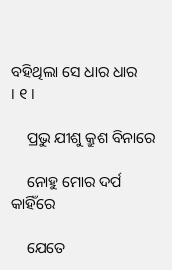ବହିଥିଲା ସେ ଧାର ଧାର       । ୧ ।

    ପ୍ରଭୁ ଯୀଶୁ କ୍ରୁଶ ବିନାରେ

    ନୋହୁ ମୋର ଦର୍ପ କାହିଁରେ

    ଯେତେ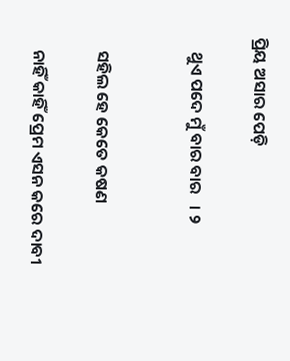ପ୍ରିୟ ଅସାର ପେଡ଼ି

    ଥୁଏ ପଦେ ମୁଁ ବାର ବାର   । ୨


    ସହିଲ ହେ କେତେ କଷଣ

    ନାହିଁ କାହିଁ ପ୍ରେମ ଏସନ କରେ ଦାବୀ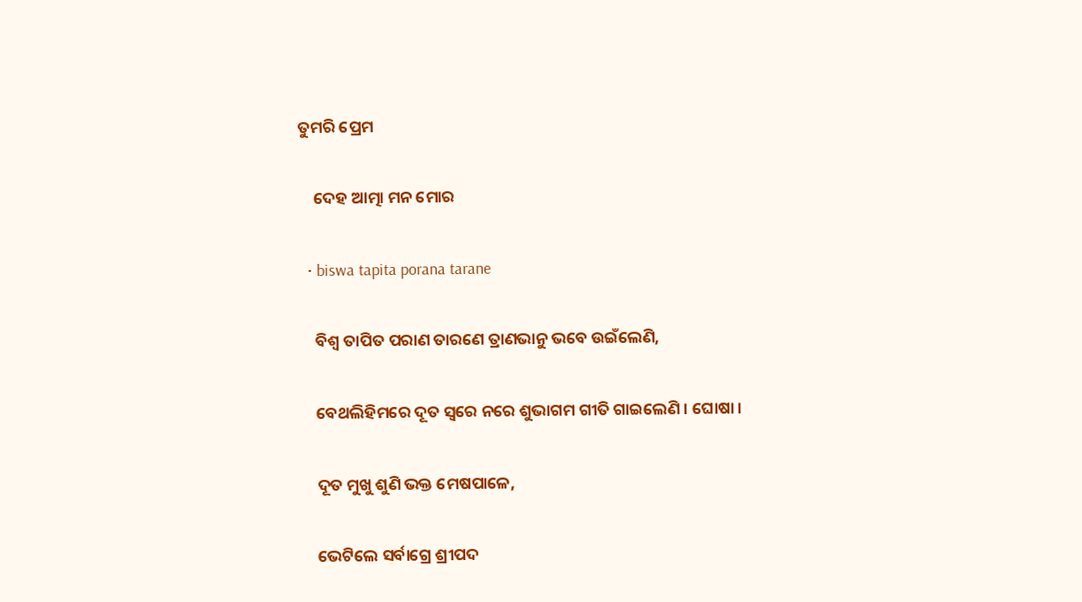ତୁମରି ପ୍ରେମ

    ଦେହ ଆତ୍ମା ମନ ମୋର

  • biswa tapita porana tarane

    ବିଶ୍ୱ ତାପିତ ପରାଣ ତାରଣେ ତ୍ରାଣଭାନୁ ଭବେ ଉଇଁଲେଣି,

    ବେଥଲିହିମରେ ଦୂତ ସ୍ୱରେ ନରେ ଶୁଭାଗମ ଗୀତି ଗାଇଲେଣି । ଘୋଷା ।

    ଦୂତ ମୁଖୁ ଶୁଣି ଭକ୍ତ ମେଷପାଳେ,

    ଭେଟିଲେ ସର୍ବାଗ୍ରେ ଶ୍ରୀପଦ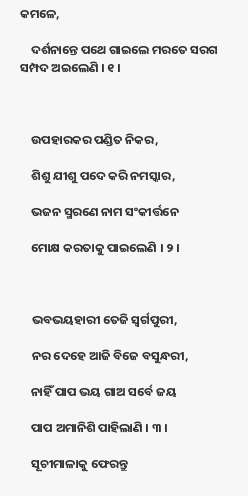କମଳେ,

    ଦର୍ଶନାନ୍ତେ ପଥେ ଗାଇଲେ ମରତେ ସରଗ ସମ୍ପଦ ଅଇଲେଣି । ୧ ।



    ଉପହାରକର ପଣ୍ଡିତ ନିକର,

    ଶିଶୁ ଯୀଶୁ ପଦେ କରି ନମସ୍କାର,

    ଭଜନ ସ୍ମରଣେ ନାମ ସଂକୀର୍ତ୍ତନେ

    ମୋକ୍ଷ କରତାକୁ ପାଇଲେଣି । ୨ ।



    ଭବଭୟହାରୀ ତେଜି ସ୍ୱର୍ଗପୁରୀ,

    ନର ଦେହେ ଆଜି ବିଜେ ବସୁନ୍ଧରୀ,

    ନାହିଁ ପାପ ଭୟ ଗାଅ ସର୍ବେ ଜୟ

    ପାପ ଅମାନିଶି ପାହିଲାଣି । ୩ ।

    ସୂଚୀମାଳାକୁ ଫେରନ୍ତୁ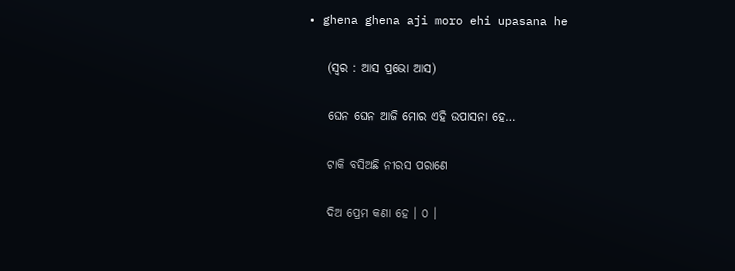• ghena ghena aji moro ehi upasana he

    (ସ୍ୱର : ଆସ ପ୍ରଭୋ ଆସ)

    ଘେନ ଘେନ ଆଜି ମୋର ଏହି ଉପାସନା ହେ…

    ଟାକି ବସିଅଛି ନୀରସ ପରାଣେ

    ଦିଅ ପ୍ରେମ କଣା ହେ । ୦ ।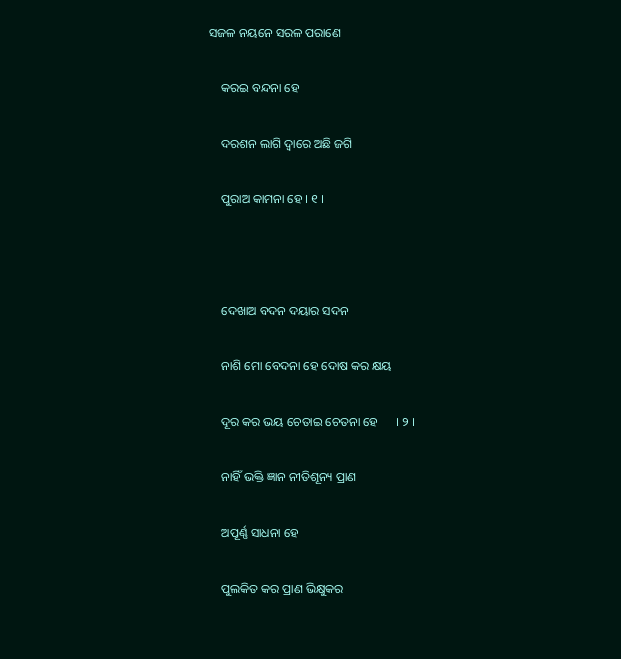ସଜଳ ନୟନେ ସରଳ ପରାଣେ

    କରଇ ବନ୍ଦନା ହେ

    ଦରଶନ ଲାଗି ଦ୍ୱାରେ ଅଛି ଜଗି

    ପୁରାଅ କାମନା ହେ । ୧ ।



    ଦେଖାଅ ବଦନ ଦୟାର ସଦନ

    ନାଶି ମୋ ବେଦନା ହେ ଦୋଷ କର କ୍ଷୟ

    ଦୂର କର ଭୟ ଚେତାଇ ଚେତନା ହେ      । ୨ ।

    ନାହିଁ ଭକ୍ତି ଜ୍ଞାନ ନୀତିଶୂନ୍ୟ ପ୍ରାଣ

    ଅପୂର୍ଣ୍ଣ ସାଧନା ହେ

    ପୁଲକିତ କର ପ୍ରାଣ ଭିକ୍ଷୁକର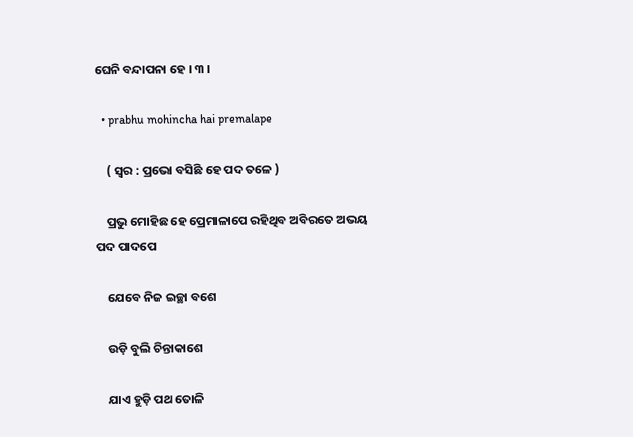ଘେନି ବନ୍ଦାପନା ହେ । ୩ ।

  • prabhu mohincha hai premalape

    ( ସ୍ୱର : ପ୍ରଭୋ ବସିଛି ହେ ପଦ ତଳେ )

    ପ୍ରଭୁ ମୋହିଛ ହେ ପ୍ରେମାଳାପେ ରହିଥିବ ଅବିରତେ ଅଭୟ ପଦ ପାଦପେ

    ଯେବେ ନିଜ ଇଚ୍ଛା ବଶେ

    ଉଡ଼ି ବୁଲି ଚିନ୍ତାକାଶେ

    ଯାଏ ହୁଡ଼ି ପଥ ତୋଳି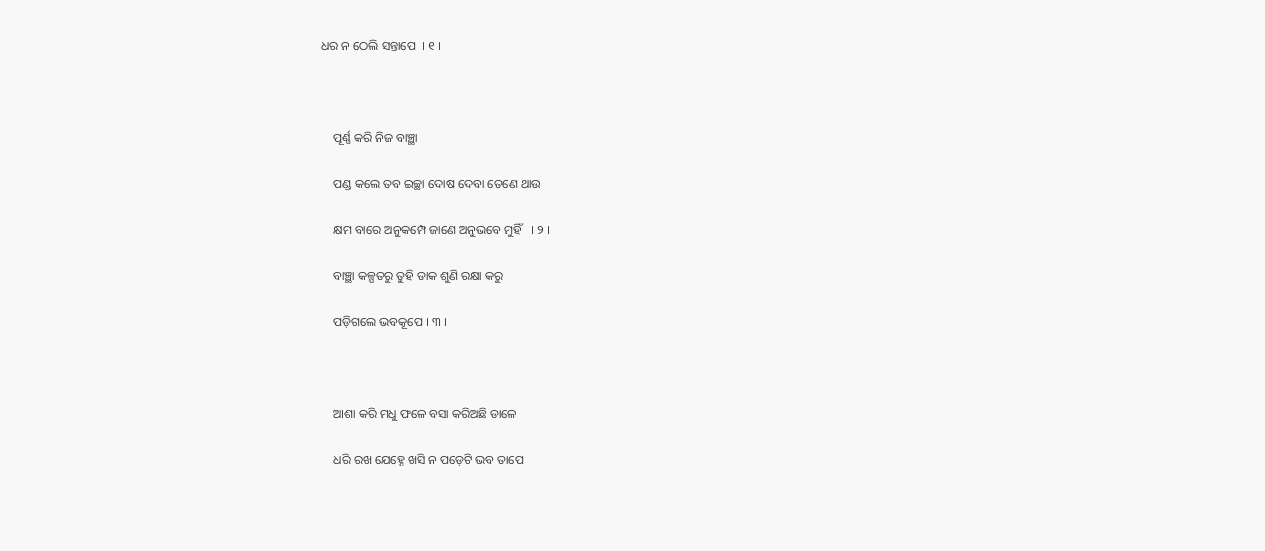ଧର ନ ଠେଲି ସନ୍ତାପେ  । ୧ ।



    ପୂର୍ଣ୍ଣ କରି ନିଜ ବାଞ୍ଛା

    ପଣ୍ଡ କଲେ ତବ ଇଚ୍ଛା ଦୋଷ ଦେବା ତେଣେ ଥାଉ

    କ୍ଷମ ବାରେ ଅନୁକମ୍ପେ ଜାଣେ ଅନୁଭବେ ମୁହିଁ   । ୨ ।

    ବାଞ୍ଛା କଳ୍ପତରୁ ତୁହି ଡାକ ଶୁଣି ରକ୍ଷା କରୁ

    ପଡ଼ିଗଲେ ଭବକୂପେ । ୩ ।



    ଆଶା କରି ମଧୁ ଫଳେ ବସା କରିଅଛି ଡାଳେ

    ଧରି ରଖ ଯେହ୍ନେ ଖସି ନ ପଡ଼େଟି ଭବ ତାପେ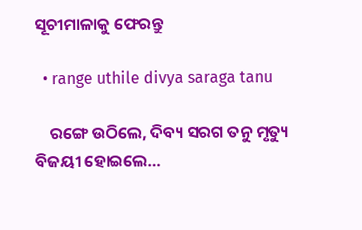ସୂଚୀମାଳାକୁ ଫେରନ୍ତୁ

  • range uthile divya saraga tanu

    ରଙ୍ଗେ ଉଠିଲେ, ଦିବ୍ୟ ସରଗ ତନୁ ମୃତ୍ୟୁ ବିଜୟୀ ହୋଇଲେ…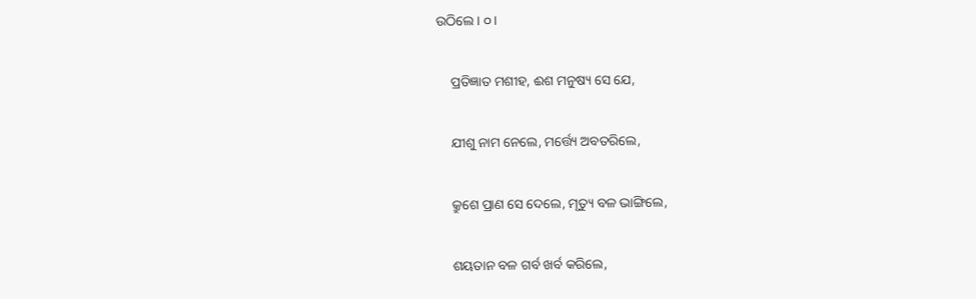ଉଠିଲେ । ୦ ।

    ପ୍ରତିଜ୍ଞାତ ମଶୀହ, ଈଶ ମନୁଷ୍ୟ ସେ ଯେ,

    ଯୀଶୁ ନାମ ନେଲେ, ମର୍ତ୍ତ୍ୟେ ଅବତରିଲେ,

    କ୍ରୁଶେ ପ୍ରାଣ ସେ ଦେଲେ, ମୃତ୍ୟୁ ବଳ ଭାଙ୍ଗିଲେ,

    ଶୟତାନ ବଳ ଗର୍ବ ଖର୍ବ କରିଲେ,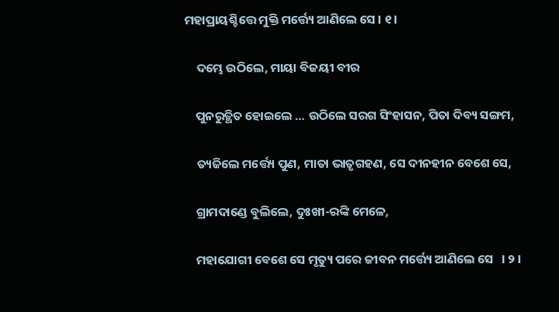ମହାପ୍ରାୟଶ୍ଚିତ୍ତେ ମୁକ୍ତି ମର୍ତ୍ତ୍ୟେ ଆଣିଲେ ସେ । ୧ ।

    ଦମ୍ଭେ ଉଠିଲେ, ମାୟା ବିଜୟୀ ବୀର

    ପୁନରୁତ୍ଥିତ ହୋଇଲେ … ଉଠିଲେ ସରଗ ସିଂହାସନ, ପିତା ଦିବ୍ୟ ସଙ୍ଗମ,

    ତ୍ୟଜିଲେ ମର୍ତ୍ତ୍ୟେ ପୁଣ, ମାତା ଭାତୃଗହଣ, ସେ ଦୀନହୀନ ବେଶେ ସେ,

    ଗ୍ରାମଦାଣ୍ଡେ ବୁଲିଲେ, ଦୁଃଖୀ-ରଙ୍କି ମେଳେ,

    ମହାଯୋଗୀ ବେଶେ ସେ ମୃତ୍ୟୁ ପରେ ଜୀବନ ମର୍ତ୍ତ୍ୟେ ଆଣିଲେ ସେ   । ୨ ।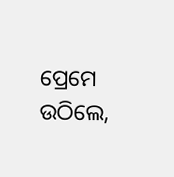ପ୍ରେମେ ଉଠିଲେ,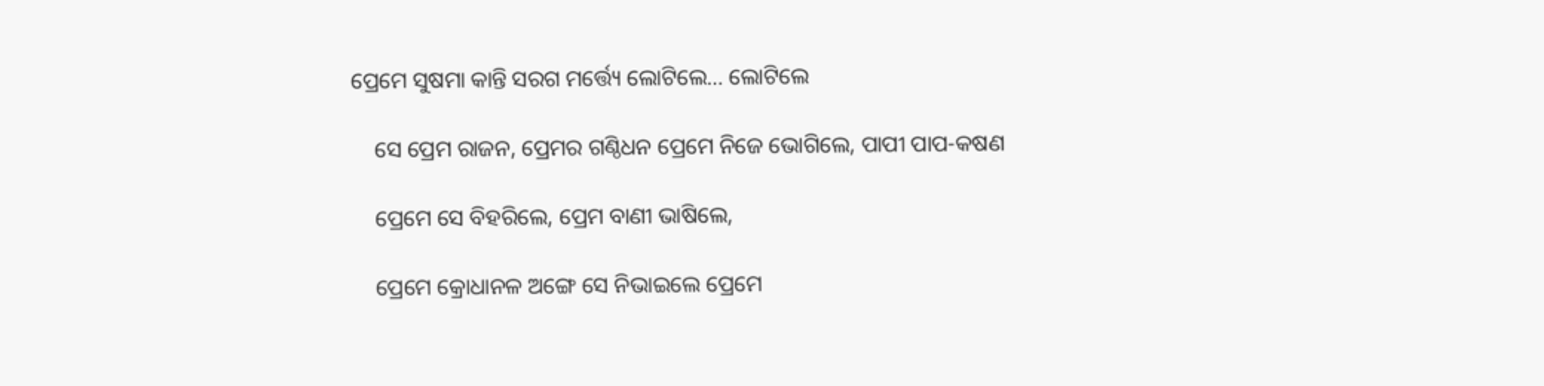ପ୍ରେମେ ସୁଷମା କାନ୍ତି ସରଗ ମର୍ତ୍ତ୍ୟେ ଲୋଟିଲେ… ଲୋଟିଲେ

    ସେ ପ୍ରେମ ରାଜନ, ପ୍ରେମର ଗଣ୍ଠିଧନ ପ୍ରେମେ ନିଜେ ଭୋଗିଲେ, ପାପୀ ପାପ-କଷଣ

    ପ୍ରେମେ ସେ ବିହରିଲେ, ପ୍ରେମ ବାଣୀ ଭାଷିଲେ,

    ପ୍ରେମେ କ୍ରୋଧାନଳ ଅଙ୍ଗେ ସେ ନିଭାଇଲେ ପ୍ରେମେ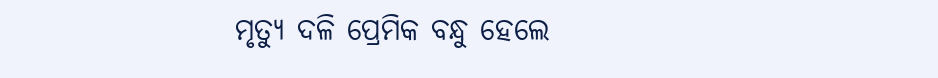ମୃତ୍ୟୁ ଦଳି ପ୍ରେମିକ ବନ୍ଧୁ ହେଲେ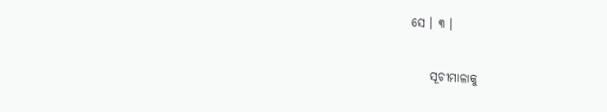ସେ । ୩ ।

    ସୂଚୀମାଳାକୁ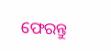ଫେରନ୍ତୁ